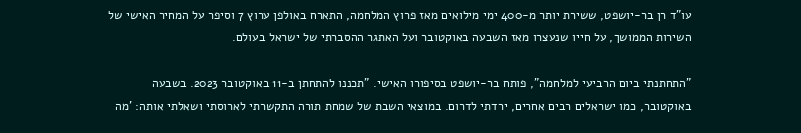עו"ד רן בר-יושפט, ששירת יותר מ-400 ימי מילואים מאז פרוץ המלחמה, התארח באולפן ערוץ 7 וסיפר על המחיר האישי של השירות הממושך, על חייו שנעצרו מאז השבעה באוקטובר ועל האתגר ההסברתי של ישראל בעולם.

"התחתנתי ביום הרביעי למלחמה", פותח בר-יושפט בסיפורו האישי. "תכננו להתחתן ב-11 באוקטובר 2023. בשבעה באוקטובר, כמו ישראלים רבים אחרים, ירדתי לדרום. במוצאי השבת של שמחת תורה התקשרתי לארוסתי ושאלתי אותה: 'מה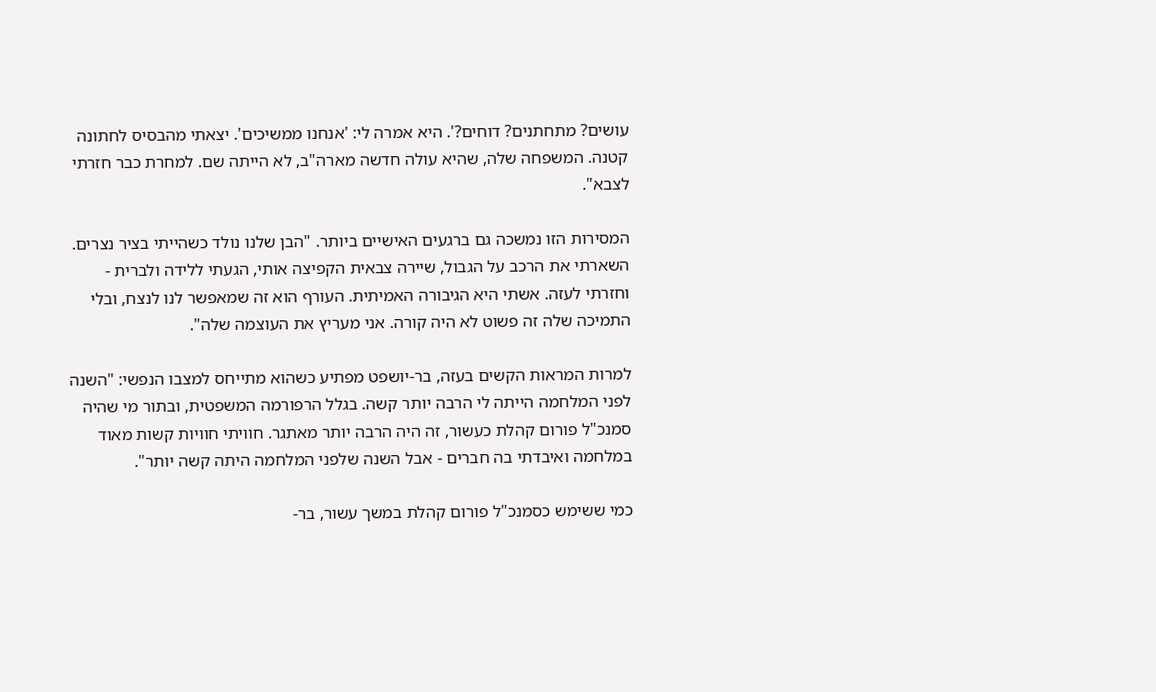עושים? מתחתנים? דוחים?'. היא אמרה לי: 'אנחנו ממשיכים'. יצאתי מהבסיס לחתונה קטנה. המשפחה שלה, שהיא עולה חדשה מארה"ב, לא הייתה שם. למחרת כבר חזרתי לצבא".

המסירות הזו נמשכה גם ברגעים האישיים ביותר. "הבן שלנו נולד כשהייתי בציר נצרים. השארתי את הרכב על הגבול, שיירה צבאית הקפיצה אותי, הגעתי ללידה ולברית - וחזרתי לעזה. אשתי היא הגיבורה האמיתית. העורף הוא זה שמאפשר לנו לנצח, ובלי התמיכה שלה זה פשוט לא היה קורה. אני מעריץ את העוצמה שלה".

למרות המראות הקשים בעזה, בר-יושפט מפתיע כשהוא מתייחס למצבו הנפשי: "השנה לפני המלחמה הייתה לי הרבה יותר קשה. בגלל הרפורמה המשפטית, ובתור מי שהיה סמנכ"ל פורום קהלת כעשור, זה היה הרבה יותר מאתגר. חוויתי חוויות קשות מאוד במלחמה ואיבדתי בה חברים - אבל השנה שלפני המלחמה היתה קשה יותר".

כמי ששימש כסמנכ"ל פורום קהלת במשך עשור, בר-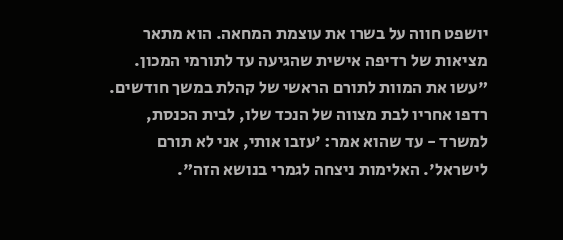יושפט חווה על בשרו את עוצמת המחאה. הוא מתאר מציאות של רדיפה אישית שהגיעה עד לתורמי המכון. "עשו את המוות לתורם הראשי של קהלת במשך חודשים. רדפו אחריו לבת מצווה של הנכד שלו, לבית הכנסת, למשרד - עד שהוא אמר: 'עזבו אותי, אני לא תורם לישראל'. האלימות ניצחה לגמרי בנושא הזה".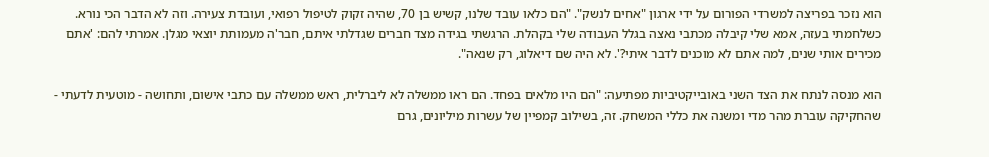הוא נזכר בפריצה למשרדי הפורום על ידי ארגון "אחים לנשק". "הם כלאו עובד שלנו, קשיש בן 70, שהיה זקוק לטיפול רפואי, ועובדת צעירה. וזה לא הדבר הכי נורא. כשלחמתי בעזה, אמא שלי קיבלה מכתבי נאצה בגלל העבודה שלי בקהלת. הרגשתי בגידה מצד חברים שגדלתי איתם, חבר'ה מעמותת יוצאי מגלן. אמרתי להם: 'אתם מכירים אותי שנים, למה אתם לא מוכנים לדבר איתי?'. לא היה שם דיאלוג, רק שנאה".

הוא מנסה לנתח את הצד השני באובייקטיביות מפתיעה: "הם היו מלאים בפחד. הם ראו ממשלה לא ליברלית, ראש ממשלה עם כתבי אישום, ותחושה - מוטעית לדעתי - שהחקיקה עוברת מהר מדי ומשנה את כללי המשחק. זה, בשילוב קמפיין של עשרות מיליונים, גרם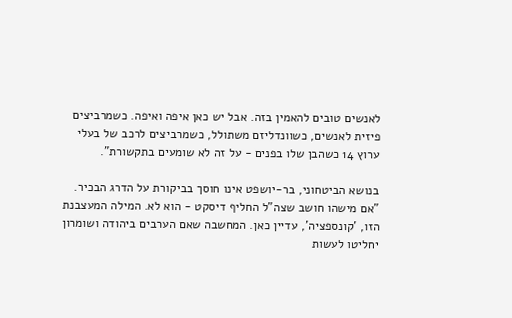לאנשים טובים להאמין בזה. אבל יש כאן איפה ואיפה. כשמרביצים פיזית לאנשים, כשוונדליזם משתולל, כשמרביצים לרכב של בעלי ערוץ 14 כשהבן שלו בפנים - על זה לא שומעים בתקשורת".

בנושא הביטחוני, בר-יושפט אינו חוסך בביקורת על הדרג הבכיר. "אם מישהו חושב שצה"ל החליף דיסקט - הוא לא. המילה המעצבנת הזו, 'קונספציה', עדיין כאן. המחשבה שאם הערבים ביהודה ושומרון יחליטו לעשות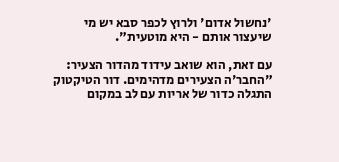'נחשול אדום' ולרוץ לכפר סבא יש מי שיעצור אותם - היא מוטעית".

עם זאת, הוא שואב עידוד מהדור הצעיר: "החבר'ה הצעירים מדהימים. דור הטיקטוק התגלה כדור של אריות עם לב במקום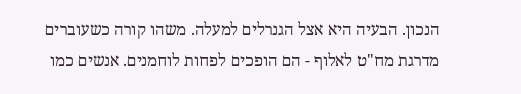הנכון. הבעיה היא אצל הגנרלים למעלה. משהו קורה כשעוברים מדרגת מח"ט לאלוף - הם הופכים לפחות לוחמנים. אנשים כמו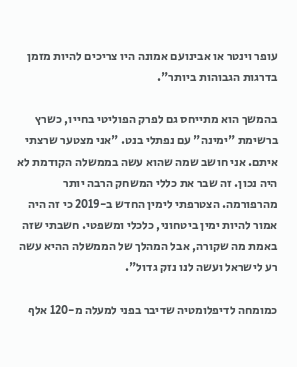עופר וינטר או אבינועם אמונה היו צריכים להיות מזמן בדרגות הגבוהות ביותר".

בהמשך הוא מתייחס גם לפרק הפוליטי בחייו, כשרץ ברשימת "ימינה" עם נפתלי בנט. "אני מצטער שרצתי איתם. אני חושב שמה שהוא עשה בממשלה הקודמת לא היה נכון. זה שבר את כללי המשחק הרבה יותר מהרפורמה. הצטרפתי לימין החדש ב-2019 כי זה היה אמור להיות ימין ביטחוני, כלכלי ומשפטי. חשבתי שזה באמת מה שקורה, אבל המהלך של הממשלה ההיא עשה רע לישראל ועשה לנו נזק גדול".

כמומחה לדיפלומטיה שדיבר בפני למעלה מ-120 אלף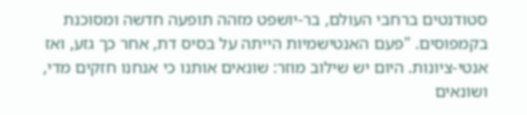סטודנטים ברחבי העולם, בר-יושפט מזהה תופעה חדשה ומסוכנת בקמפוסים. "פעם האנטישמיות הייתה על בסיס דת, אחר כך גזע, ואז אנטי-ציונות. היום יש שילוב מוזר: שונאים אותנו כי אנחנו חזקים מדי, ושונאים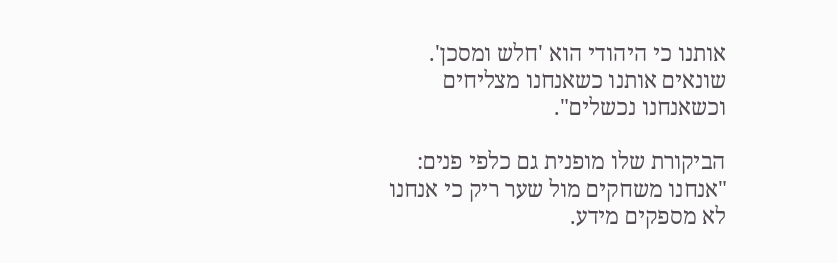אותנו כי היהודי הוא 'חלש ומסכן'. שונאים אותנו כשאנחנו מצליחים וכשאנחנו נכשלים".

הביקורת שלו מופנית גם כלפי פנים: "אנחנו משחקים מול שער ריק כי אנחנו לא מספקים מידע.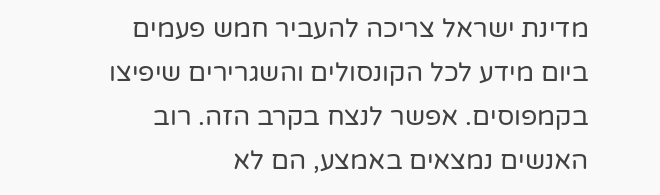מדינת ישראל צריכה להעביר חמש פעמים ביום מידע לכל הקונסולים והשגרירים שיפיצו בקמפוסים. אפשר לנצח בקרב הזה. רוב האנשים נמצאים באמצע, הם לא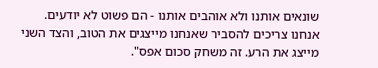שונאים אותנו ולא אוהבים אותנו - הם פשוט לא יודעים. אנחנו צריכים להסביר שאנחנו מייצגים את הטוב, והצד השני מייצג את הרע. זה משחק סכום אפס".